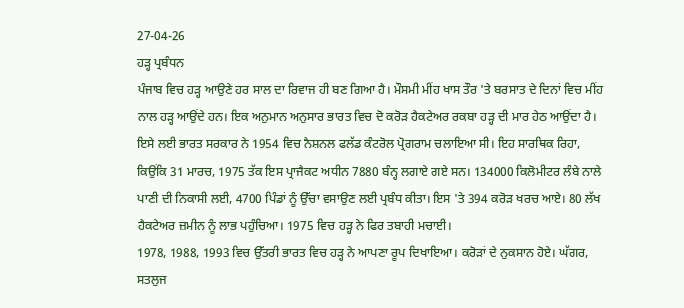27-04-26
ਹੜ੍ਹ ਪ੍ਰਬੰਧਨ
ਪੰਜਾਬ ਵਿਚ ਹੜ੍ਹ ਆਉਣੇ ਹਰ ਸਾਲ ਦਾ ਰਿਵਾਜ ਹੀ ਬਣ ਗਿਆ ਹੈ। ਮੌਸਮੀ ਮੀਂਹ ਖਾਸ ਤੌਰ 'ਤੇ ਬਰਸਾਤ ਦੇ ਦਿਨਾਂ ਵਿਚ ਮੀਂਹ ਨਾਲ ਹੜ੍ਹ ਆਉਂਦੇ ਹਨ। ਇਕ ਅਨੁਮਾਨ ਅਨੁਸਾਰ ਭਾਰਤ ਵਿਚ ਦੋ ਕਰੋੜ ਹੈਕਟੇਅਰ ਰਕਬਾ ਹੜ੍ਹ ਦੀ ਮਾਰ ਹੇਠ ਆਉਂਦਾ ਹੈ। ਇਸੇ ਲਈ ਭਾਰਤ ਸਰਕਾਰ ਨੇ 1954 ਵਿਚ ਨੈਸ਼ਨਲ ਫਲੱਡ ਕੰਟਰੋਲ ਪ੍ਰੋਗਰਾਮ ਚਲਾਇਆ ਸੀ। ਇਹ ਸਾਰਥਿਕ ਰਿਹਾ, ਕਿਉਂਕਿ 31 ਮਾਰਚ, 1975 ਤੱਕ ਇਸ ਪ੍ਰਾਜੈਕਟ ਅਧੀਨ 7880 ਬੰਨ੍ਹ ਲਗਾਏ ਗਏ ਸਨ। 134000 ਕਿਲੋਮੀਟਰ ਲੰਬੇ ਨਾਲੇ ਪਾਣੀ ਦੀ ਨਿਕਾਸੀ ਲਈ, 4700 ਪਿੰਡਾਂ ਨੂੰ ਉੱਚਾ ਵਸਾਉਣ ਲਈ ਪ੍ਰਬੰਧ ਕੀਤਾ। ਇਸ 'ਤੇ 394 ਕਰੋੜ ਖਰਚ ਆਏ। 80 ਲੱਖ ਹੈਕਟੇਅਰ ਜ਼ਮੀਨ ਨੂੰ ਲਾਭ ਪਹੁੰਚਿਆ। 1975 ਵਿਚ ਹੜ੍ਹ ਨੇ ਫਿਰ ਤਬਾਹੀ ਮਚਾਈ।
1978, 1988, 1993 ਵਿਚ ਉੱਤਰੀ ਭਾਰਤ ਵਿਚ ਹੜ੍ਹ ਨੇ ਆਪਣਾ ਰੂਪ ਦਿਖਾਇਆ। ਕਰੋੜਾਂ ਦੇ ਨੁਕਸਾਨ ਹੋਏ। ਘੱਗਰ, ਸਤਲੁਜ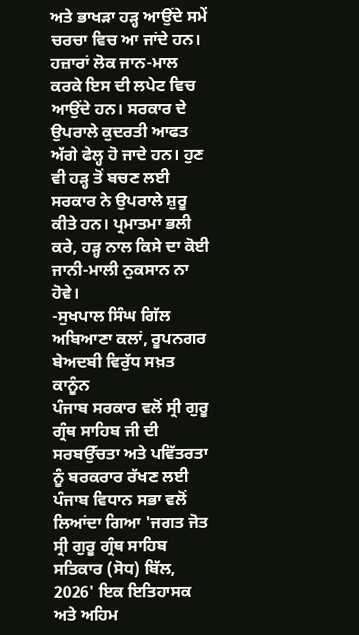ਅਤੇ ਭਾਖੜਾ ਹੜ੍ਹ ਆਉਂਦੇ ਸਮੇਂ ਚਰਚਾ ਵਿਚ ਆ ਜਾਂਦੇ ਹਨ। ਹਜ਼ਾਰਾਂ ਲੋਕ ਜਾਨ-ਮਾਲ ਕਰਕੇ ਇਸ ਦੀ ਲਪੇਟ ਵਿਚ ਆਉਂਦੇ ਹਨ। ਸਰਕਾਰ ਦੇ ਉਪਰਾਲੇ ਕੁਦਰਤੀ ਆਫਤ ਅੱਗੇ ਫੇਲ੍ਹ ਹੋ ਜਾਦੇ ਹਨ। ਹੁਣ ਵੀ ਹੜ੍ਹ ਤੋਂ ਬਚਣ ਲਈ ਸਰਕਾਰ ਨੇ ਉਪਰਾਲੇ ਸ਼ੁਰੂ ਕੀਤੇ ਹਨ। ਪ੍ਰਮਾਤਮਾ ਭਲੀ ਕਰੇ, ਹੜ੍ਹ ਨਾਲ ਕਿਸੇ ਦਾ ਕੋਈ ਜਾਨੀ-ਮਾਲੀ ਨੁਕਸਾਨ ਨਾ ਹੋਵੇ।
-ਸੁਖਪਾਲ ਸਿੰਘ ਗਿੱਲ
ਅਬਿਆਣਾ ਕਲਾਂ, ਰੂਪਨਗਰ
ਬੇਅਦਬੀ ਵਿਰੁੱਧ ਸਖ਼ਤ ਕਾਨੂੰਨ
ਪੰਜਾਬ ਸਰਕਾਰ ਵਲੋਂ ਸ੍ਰੀ ਗੁਰੂ ਗ੍ਰੰਥ ਸਾਹਿਬ ਜੀ ਦੀ ਸਰਬਉੱਚਤਾ ਅਤੇ ਪਵਿੱਤਰਤਾ ਨੂੰ ਬਰਕਰਾਰ ਰੱਖਣ ਲਈ ਪੰਜਾਬ ਵਿਧਾਨ ਸਭਾ ਵਲੋਂ ਲਿਆਂਦਾ ਗਿਆ 'ਜਗਤ ਜੋਤ ਸ੍ਰੀ ਗੁਰੂ ਗ੍ਰੰਥ ਸਾਹਿਬ ਸਤਿਕਾਰ (ਸੋਧ) ਬਿੱਲ, 2026' ਇਕ ਇਤਿਹਾਸਕ ਅਤੇ ਅਹਿਮ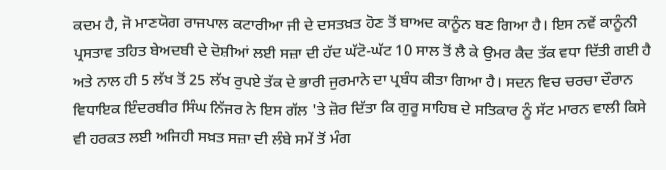ਕਦਮ ਹੈ, ਜੋ ਮਾਣਯੋਗ ਰਾਜਪਾਲ ਕਟਾਰੀਆ ਜੀ ਦੇ ਦਸਤਖ਼ਤ ਹੋਣ ਤੋਂ ਬਾਅਦ ਕਾਨੂੰਨ ਬਣ ਗਿਆ ਹੈ। ਇਸ ਨਵੇਂ ਕਾਨੂੰਨੀ ਪ੍ਰਸਤਾਵ ਤਹਿਤ ਬੇਅਦਬੀ ਦੇ ਦੋਸ਼ੀਆਂ ਲਈ ਸਜ਼ਾ ਦੀ ਹੱਦ ਘੱਟੋ-ਘੱਟ 10 ਸਾਲ ਤੋਂ ਲੈ ਕੇ ਉਮਰ ਕੈਦ ਤੱਕ ਵਧਾ ਦਿੱਤੀ ਗਈ ਹੈ ਅਤੇ ਨਾਲ ਹੀ 5 ਲੱਖ ਤੋਂ 25 ਲੱਖ ਰੁਪਏ ਤੱਕ ਦੇ ਭਾਰੀ ਜੁਰਮਾਨੇ ਦਾ ਪ੍ਰਬੰਧ ਕੀਤਾ ਗਿਆ ਹੈ। ਸਦਨ ਵਿਚ ਚਰਚਾ ਦੌਰਾਨ ਵਿਧਾਇਕ ਇੰਦਰਬੀਰ ਸਿੰਘ ਨਿੱਜਰ ਨੇ ਇਸ ਗੱਲ 'ਤੇ ਜ਼ੋਰ ਦਿੱਤਾ ਕਿ ਗੁਰੂ ਸਾਹਿਬ ਦੇ ਸਤਿਕਾਰ ਨੂੰ ਸੱਟ ਮਾਰਨ ਵਾਲੀ ਕਿਸੇ ਵੀ ਹਰਕਤ ਲਈ ਅਜਿਹੀ ਸਖ਼ਤ ਸਜ਼ਾ ਦੀ ਲੰਬੇ ਸਮੇਂ ਤੋਂ ਮੰਗ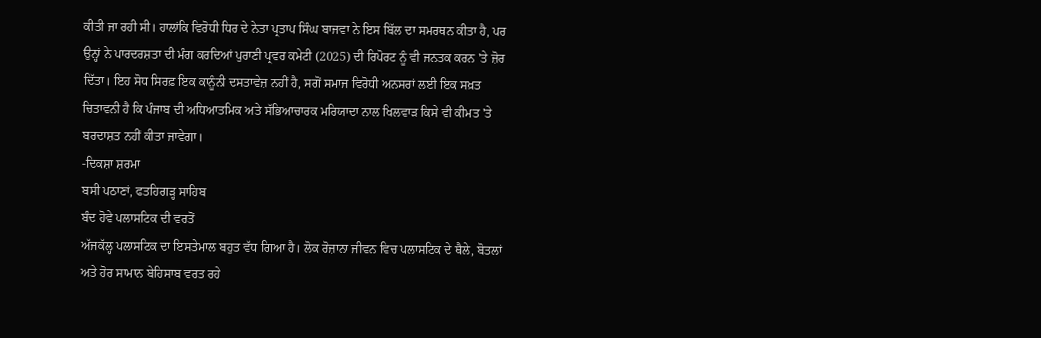ਕੀਤੀ ਜਾ ਰਹੀ ਸੀ। ਹਾਲਾਂਕਿ ਵਿਰੋਧੀ ਧਿਰ ਦੇ ਨੇਤਾ ਪ੍ਰਤਾਪ ਸਿੰਘ ਬਾਜਵਾ ਨੇ ਇਸ ਬਿੱਲ ਦਾ ਸਮਰਥਨ ਕੀਤਾ ਹੈ, ਪਰ ਉਨ੍ਹਾਂ ਨੇ ਪਾਰਦਰਸ਼ਤਾ ਦੀ ਮੰਗ ਕਰਦਿਆਂ ਪੁਰਾਣੀ ਪ੍ਰਵਰ ਕਮੇਟੀ (2025) ਦੀ ਰਿਪੋਰਟ ਨੂੰ ਵੀ ਜਨਤਕ ਕਰਨ 'ਤੇ ਜ਼ੋਰ ਦਿੱਤਾ। ਇਹ ਸੋਧ ਸਿਰਫ਼ ਇਕ ਕਾਨੂੰਨੀ ਦਸਤਾਵੇਜ਼ ਨਹੀਂ ਹੈ, ਸਗੋਂ ਸਮਾਜ ਵਿਰੋਧੀ ਅਨਸਰਾਂ ਲਈ ਇਕ ਸਖ਼ਤ ਚਿਤਾਵਨੀ ਹੈ ਕਿ ਪੰਜਾਬ ਦੀ ਅਧਿਆਤਮਿਕ ਅਤੇ ਸੱਭਿਆਚਾਰਕ ਮਰਿਯਾਦਾ ਨਾਲ ਖਿਲਵਾੜ ਕਿਸੇ ਵੀ ਕੀਮਤ 'ਤੇ ਬਰਦਾਸ਼ਤ ਨਹੀਂ ਕੀਤਾ ਜਾਵੇਗਾ।
-ਦਿਕਸ਼ਾ ਸ਼ਰਮਾ
ਬਸੀ ਪਠਾਣਾਂ, ਫਤਹਿਗੜ੍ਹ ਸਾਹਿਬ
ਬੰਦ ਹੋਵੇ ਪਲਾਸਟਿਕ ਦੀ ਵਰਤੋਂ
ਅੱਜਕੱਲ੍ਹ ਪਲਾਸਟਿਕ ਦਾ ਇਸਤੇਮਾਲ ਬਹੁਤ ਵੱਧ ਗਿਆ ਹੈ। ਲੋਕ ਰੋਜ਼ਾਨਾ ਜੀਵਨ ਵਿਚ ਪਲਾਸਟਿਕ ਦੇ ਥੈਲੇ, ਬੋਤਲਾਂ ਅਤੇ ਹੋਰ ਸਾਮਾਨ ਬੇਹਿਸਾਬ ਵਰਤ ਰਹੇ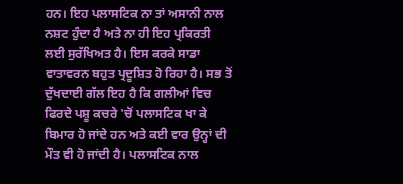ਹਨ। ਇਹ ਪਲਾਸਟਿਕ ਨਾ ਤਾਂ ਅਸਾਨੀ ਨਾਲ ਨਸ਼ਟ ਹੁੰਦਾ ਹੈ ਅਤੇ ਨਾ ਹੀ ਇਹ ਪ੍ਰਕਿਰਤੀ ਲਈ ਸੁਰੱਖਿਅਤ ਹੈ। ਇਸ ਕਰਕੇ ਸਾਡਾ ਵਾਤਾਵਰਨ ਬਹੁਤ ਪ੍ਰਦੂਸ਼ਿਤ ਹੋ ਰਿਹਾ ਹੈ। ਸਭ ਤੋਂ ਦੁੱਖਦਾਈ ਗੱਲ ਇਹ ਹੈ ਕਿ ਗਲੀਆਂ ਵਿਚ ਫਿਰਦੇ ਪਸ਼ੂ ਕਚਰੇ 'ਚੋਂ ਪਲਾਸਟਿਕ ਖਾ ਕੇ ਬਿਮਾਰ ਹੋ ਜਾਂਦੇ ਹਨ ਅਤੇ ਕਈ ਵਾਰ ਉਨ੍ਹਾਂ ਦੀ ਮੌਤ ਵੀ ਹੋ ਜਾਂਦੀ ਹੈ। ਪਲਾਸਟਿਕ ਨਾਲ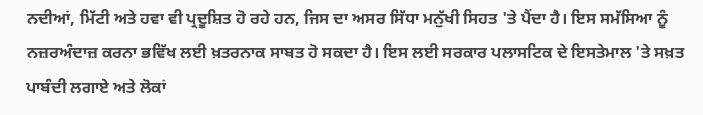ਨਦੀਆਂ, ਮਿੱਟੀ ਅਤੇ ਹਵਾ ਵੀ ਪ੍ਰਦੂਸ਼ਿਤ ਹੋ ਰਹੇ ਹਨ, ਜਿਸ ਦਾ ਅਸਰ ਸਿੱਧਾ ਮਨੁੱਖੀ ਸਿਹਤ 'ਤੇ ਪੈਂਦਾ ਹੈ। ਇਸ ਸਮੱਸਿਆ ਨੂੰ ਨਜ਼ਰਅੰਦਾਜ਼ ਕਰਨਾ ਭਵਿੱਖ ਲਈ ਖ਼ਤਰਨਾਕ ਸਾਬਤ ਹੋ ਸਕਦਾ ਹੈ। ਇਸ ਲਈ ਸਰਕਾਰ ਪਲਾਸਟਿਕ ਦੇ ਇਸਤੇਮਾਲ 'ਤੇ ਸਖ਼ਤ ਪਾਬੰਦੀ ਲਗਾਏ ਅਤੇ ਲੋਕਾਂ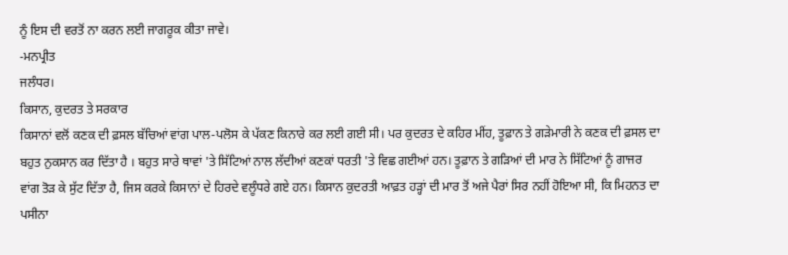ਨੂੰ ਇਸ ਦੀ ਵਰਤੋਂ ਨਾ ਕਰਨ ਲਈ ਜਾਗਰੂਕ ਕੀਤਾ ਜਾਵੇ।
-ਮਨਪ੍ਰੀਤ
ਜਲੰਧਰ।
ਕਿਸਾਨ, ਕੁਦਰਤ ਤੇ ਸਰਕਾਰ
ਕਿਸਾਨਾਂ ਵਲੋਂ ਕਣਕ ਦੀ ਫ਼ਸਲ ਬੱਚਿਆਂ ਵਾਂਗ ਪਾਲ-ਪਲੋਸ ਕੇ ਪੱਕਣ ਕਿਨਾਰੇ ਕਰ ਲਈ ਗਈ ਸੀ। ਪਰ ਕੁਦਰਤ ਦੇ ਕਹਿਰ ਮੀਂਹ, ਤੂਫ਼ਾਨ ਤੇ ਗੜੇਮਾਰੀ ਨੇ ਕਣਕ ਦੀ ਫ਼ਸਲ ਦਾ ਬਹੁਤ ਨੁਕਸਾਨ ਕਰ ਦਿੱਤਾ ਹੈ । ਬਹੁਤ ਸਾਰੇ ਥਾਵਾਂ 'ਤੇ ਸਿੱਟਿਆਂ ਨਾਲ ਲੱਦੀਆਂ ਕਣਕਾਂ ਧਰਤੀ 'ਤੇ ਵਿਛ ਗਈਆਂ ਹਨ। ਤੂਫ਼ਾਨ ਤੇ ਗੜਿਆਂ ਦੀ ਮਾਰ ਨੇ ਸਿੱਟਿਆਂ ਨੂੰ ਗਾਜਰ ਵਾਂਗ ਤੋੜ ਕੇ ਸੁੱਟ ਦਿੱਤਾ ਹੈ, ਜਿਸ ਕਰਕੇ ਕਿਸਾਨਾਂ ਦੇ ਹਿਰਦੇ ਵਲੂੰਧਰੇ ਗਏ ਹਨ। ਕਿਸਾਨ ਕੁਦਰਤੀ ਆਫ਼ਤ ਹੜ੍ਹਾਂ ਦੀ ਮਾਰ ਤੋਂ ਅਜੇ ਪੈਰਾਂ ਸਿਰ ਨਹੀਂ ਹੋਇਆ ਸੀ, ਕਿ ਮਿਹਨਤ ਦਾ ਪਸੀਨਾ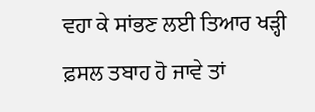ਵਹਾ ਕੇ ਸਾਂਭਣ ਲਈ ਤਿਆਰ ਖੜ੍ਹੀ ਫ਼ਸਲ ਤਬਾਹ ਹੋ ਜਾਵੇ ਤਾਂ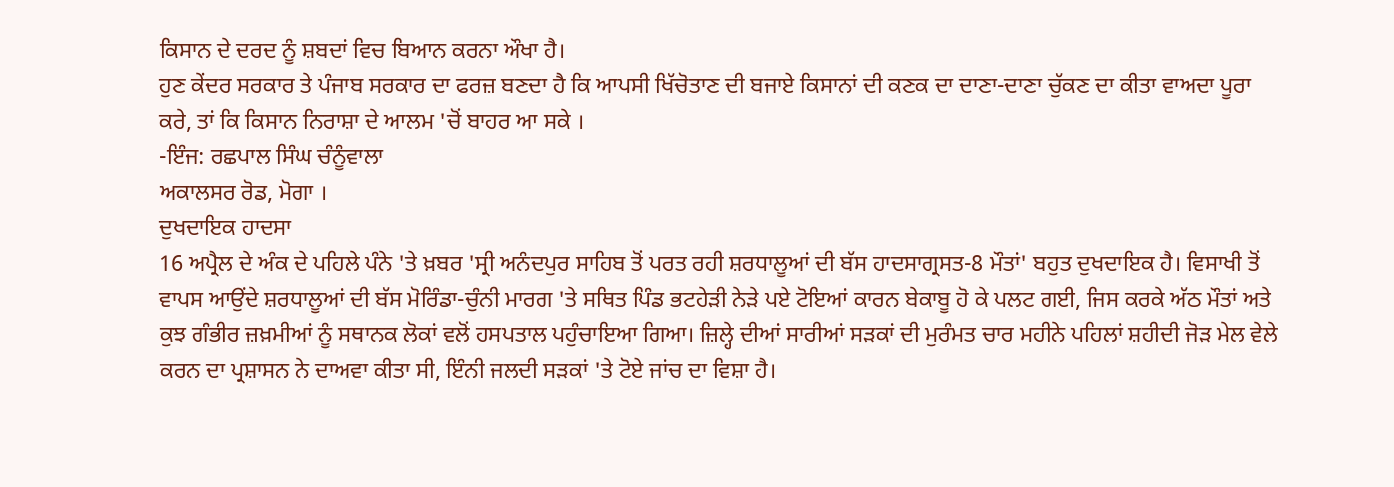ਕਿਸਾਨ ਦੇ ਦਰਦ ਨੂੰ ਸ਼ਬਦਾਂ ਵਿਚ ਬਿਆਨ ਕਰਨਾ ਔਖਾ ਹੈ।
ਹੁਣ ਕੇਂਦਰ ਸਰਕਾਰ ਤੇ ਪੰਜਾਬ ਸਰਕਾਰ ਦਾ ਫਰਜ਼ ਬਣਦਾ ਹੈ ਕਿ ਆਪਸੀ ਖਿੱਚੋਤਾਣ ਦੀ ਬਜਾਏ ਕਿਸਾਨਾਂ ਦੀ ਕਣਕ ਦਾ ਦਾਣਾ-ਦਾਣਾ ਚੁੱਕਣ ਦਾ ਕੀਤਾ ਵਾਅਦਾ ਪੂਰਾ ਕਰੇ, ਤਾਂ ਕਿ ਕਿਸਾਨ ਨਿਰਾਸ਼ਾ ਦੇ ਆਲਮ 'ਚੋਂ ਬਾਹਰ ਆ ਸਕੇ ।
-ਇੰਜ: ਰਛਪਾਲ ਸਿੰਘ ਚੰਨੂੰਵਾਲਾ
ਅਕਾਲਸਰ ਰੋਡ, ਮੋਗਾ ।
ਦੁਖਦਾਇਕ ਹਾਦਸਾ
16 ਅਪ੍ਰੈਲ ਦੇ ਅੰਕ ਦੇ ਪਹਿਲੇ ਪੰਨੇ 'ਤੇ ਖ਼ਬਰ 'ਸ੍ਰੀ ਅਨੰਦਪੁਰ ਸਾਹਿਬ ਤੋਂ ਪਰਤ ਰਹੀ ਸ਼ਰਧਾਲੂਆਂ ਦੀ ਬੱਸ ਹਾਦਸਾਗ੍ਰਸਤ-8 ਮੌਤਾਂ' ਬਹੁਤ ਦੁਖਦਾਇਕ ਹੈ। ਵਿਸਾਖੀ ਤੋਂ ਵਾਪਸ ਆਉਂਦੇ ਸ਼ਰਧਾਲੂਆਂ ਦੀ ਬੱਸ ਮੋਰਿੰਡਾ-ਚੁੰਨੀ ਮਾਰਗ 'ਤੇ ਸਥਿਤ ਪਿੰਡ ਭਟਹੇੜੀ ਨੇੜੇ ਪਏ ਟੋਇਆਂ ਕਾਰਨ ਬੇਕਾਬੂ ਹੋ ਕੇ ਪਲਟ ਗਈ, ਜਿਸ ਕਰਕੇ ਅੱਠ ਮੌਤਾਂ ਅਤੇ ਕੁਝ ਗੰਭੀਰ ਜ਼ਖ਼ਮੀਆਂ ਨੂੰ ਸਥਾਨਕ ਲੋਕਾਂ ਵਲੋਂ ਹਸਪਤਾਲ ਪਹੁੰਚਾਇਆ ਗਿਆ। ਜ਼ਿਲ੍ਹੇ ਦੀਆਂ ਸਾਰੀਆਂ ਸੜਕਾਂ ਦੀ ਮੁਰੰਮਤ ਚਾਰ ਮਹੀਨੇ ਪਹਿਲਾਂ ਸ਼ਹੀਦੀ ਜੋੜ ਮੇਲ ਵੇਲੇ ਕਰਨ ਦਾ ਪ੍ਰਸ਼ਾਸਨ ਨੇ ਦਾਅਵਾ ਕੀਤਾ ਸੀ, ਇੰਨੀ ਜਲਦੀ ਸੜਕਾਂ 'ਤੇ ਟੋਏ ਜਾਂਚ ਦਾ ਵਿਸ਼ਾ ਹੈ।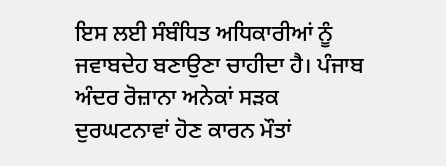ਇਸ ਲਈ ਸੰਬੰਧਿਤ ਅਧਿਕਾਰੀਆਂ ਨੂੰ ਜਵਾਬਦੇਹ ਬਣਾਉਣਾ ਚਾਹੀਦਾ ਹੈ। ਪੰਜਾਬ ਅੰਦਰ ਰੋਜ਼ਾਨਾ ਅਨੇਕਾਂ ਸੜਕ ਦੁਰਘਟਨਾਵਾਂ ਹੋਣ ਕਾਰਨ ਮੌਤਾਂ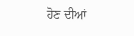ਹੋਣ ਦੀਆਂ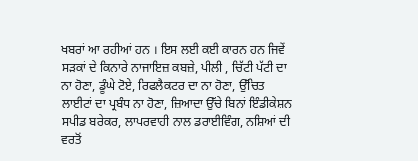ਖਬਰਾਂ ਆ ਰਹੀਆਂ ਹਨ । ਇਸ ਲਈ ਕਈ ਕਾਰਨ ਹਨ ਜਿਵੇਂ ਸੜਕਾਂ ਦੇ ਕਿਨਾਰੇ ਨਾਜਾਇਜ਼ ਕਬਜ਼ੇ, ਪੀਲੀ , ਚਿੱਟੀ ਪੱਟੀ ਦਾ ਨਾ ਹੋਣਾ, ਡੂੰਘੇ ਟੋਏ, ਰਿਫਲੈਕਟਰ ਦਾ ਨਾ ਹੋਣਾ, ਉੱਚਿਤ ਲਾਈਟਾਂ ਦਾ ਪ੍ਰਬੰਧ ਨਾ ਹੋਣਾ, ਜ਼ਿਆਦਾ ਉੱਚੇ ਬਿਨਾਂ ਇੰਡੀਕੇਸ਼ਨ ਸਪੀਡ ਬਰੇਕਰ, ਲਾਪਰਵਾਹੀ ਨਾਲ ਡਰਾਈਵਿੰਗ, ਨਸ਼ਿਆਂ ਦੀ ਵਰਤੋਂ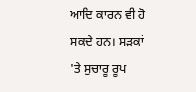ਆਦਿ ਕਾਰਨ ਵੀ ਹੋ ਸਕਦੇ ਹਨ। ਸੜਕਾਂ 'ਤੇ ਸੁਚਾਰੂ ਰੂਪ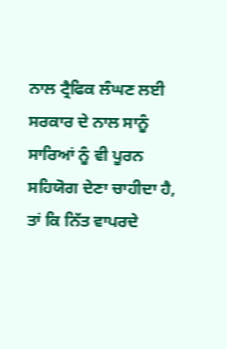ਨਾਲ ਟ੍ਰੈਫਿਕ ਲੰਘਣ ਲਈ ਸਰਕਾਰ ਦੇ ਨਾਲ ਸਾਨੂੰ ਸਾਰਿਆਂ ਨੂੰ ਵੀ ਪੂਰਨ ਸਹਿਯੋਗ ਦੇਣਾ ਚਾਹੀਦਾ ਹੈ, ਤਾਂ ਕਿ ਨਿੱਤ ਵਾਪਰਦੇ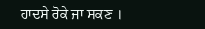ਹਾਦਸੇ ਰੋਕੇ ਜਾ ਸਕਣ ।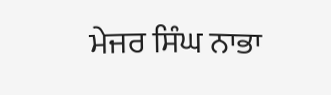ਮੇਜਰ ਸਿੰਘ ਨਾਭਾ